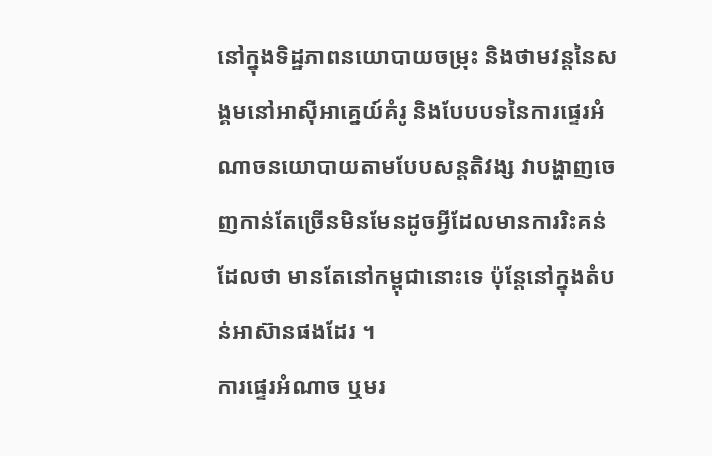នៅក្នុងទិដ្ឋភាពនយោបាយចម្រុះ និងថាមវន្តនៃសង្គមនៅអាស៊ីអាគ្នេយ៍គំរូ និងបែបបទនៃការផ្ទេរអំណាចនយោបាយតាមបែបសន្តតិវង្ស វាបង្ហាញចេញកាន់តែច្រើនមិនមែនដូចអ្វីដែលមានការរិះគន់ដែលថា មានតែនៅកម្ពុជានោះទេ ប៉ុន្តែនៅក្នុងតំបន់អាស៊ានផងដែរ ។
ការផ្ទេរអំណាច ឬមរ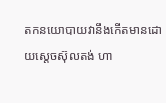តកនយោបាយវានឹងកើតមានដោយស្តេចស៊ុលតង់ ហា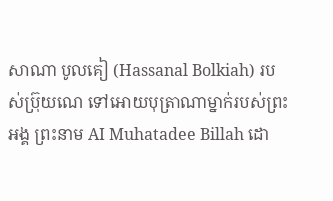សាណា បូលគៀ (Hassanal Bolkiah) របស់ប្រ៊ុយណេ ទៅអោយបុត្រាណាម្នាក់របស់ព្រះអង្គ ព្រះនាម AI Muhatadee Billah ដោ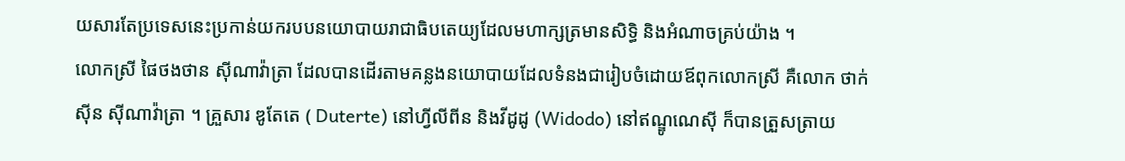យសារតែប្រទេសនេះប្រកាន់យករបបនយោបាយរាជាធិបតេយ្យដែលមហាក្សត្រមានសិទ្ធិ និងអំណាចគ្រប់យ៉ាង ។
លោកស្រី ផៃថងថាន ស៊ីណាវ៉ាត្រា ដែលបានដើរតាមគន្លងនយោបាយដែលទំនងជារៀបចំដោយឪពុកលោកស្រី គឺលោក ថាក់ស៊ីន ស៊ីណាវ៉ាត្រា ។ គ្រួសារ ឌូតែតេ ( Duterte) នៅហ្វីលីពីន និងវីដូដូ (Widodo) នៅឥណ្ឌូណេស៊ី ក៏បានត្រួសត្រាយ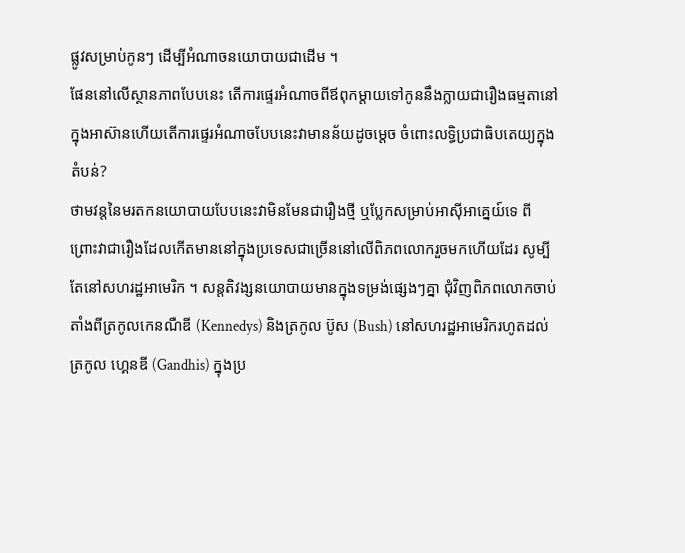ផ្លូវសម្រាប់កូនៗ ដើម្បីអំណាចនយោបាយជាដើម ។
ផែននៅលើស្ថានភាពបែបនេះ តើការផ្ទេរអំណាចពីឪពុកម្តាយទៅកូននឹងក្លាយជារឿងធម្មតានៅក្នុងអាស៊ានហើយតើការផ្ទេរអំណាចបែបនេះវាមានន័យដូចម្តេច ចំពោះលទ្ធិប្រជាធិបតេយ្យក្នុងតំបន់?
ថាមវន្តនៃមរតកនយោបាយបែបនេះវាមិនមែនជារឿងថ្មី ឬប្លែកសម្រាប់អាស៊ីអាគ្នេយ៍ទេ ពីព្រោះវាជារឿងដែលកើតមាននៅក្នុងប្រទេសជាច្រើននៅលើពិភពលោករួចមកហើយដែរ សូម្បីតែនៅសហរដ្ឋអាមេរិក ។ សន្តតិវង្សនយោបាយមានក្នុងទម្រង់ផ្សេងៗគ្នា ជុំវិញពិភពលោកចាប់តាំងពីត្រកូលកេនណឺឌី (Kennedys) និងត្រកូល ប៊ូស (Bush) នៅសហរដ្ឋអាមេរិករហូតដល់ត្រកូល ហ្គេនឌី (Gandhis) ក្នុងប្រ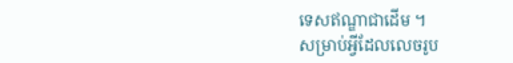ទេសឥណ្ឌាជាដើម ។
សម្រាប់អ្វីដែលលេចរូប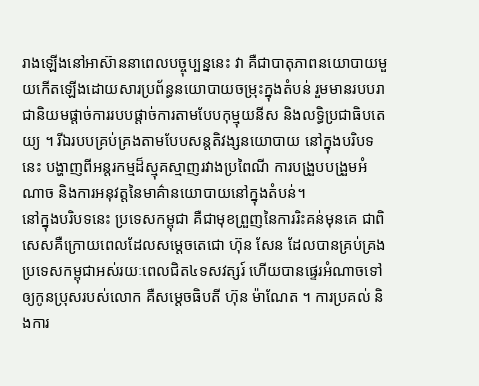រាងឡើងនៅអាស៊ាននាពេលបច្ចុប្បន្ននេះ វា គឺជាបាតុភាពនយោបាយមួយកើតឡើងដោយសារប្រព័ន្ធនយោបាយចម្រុះក្នុងតំបន់ រួមមានរបបរាជានិយមផ្តាច់ការរបបផ្តាច់ការតាមបែបកុម្មុយនីស និងលទ្ធិប្រជាធិបតេយ្យ ។ រីឯរបបគ្រប់គ្រងតាមបែបសន្តតិវង្សនយោបាយ នៅក្នុងបរិបទនេះ បង្ហាញពីអន្តរកម្មដ៏ស្មុគស្មាញរវាងប្រពៃណី ការបង្រួបបង្រួមអំណាច និងការអនុវត្តនៃមាគ៌ានយោបាយនៅក្នុងតំបន់។
នៅក្នុងបរិបទនេះ ប្រទេសកម្ពុជា គឺជាមុខព្រួញនៃការរិះគន់មុនគេ ជាពិសេសគឺក្រោយពេលដែលសម្តេចតេជោ ហ៊ុន សែន ដែលបានគ្រប់គ្រងប្រទេសកម្ពុជាអស់រយៈពេលជិត៤ទសវត្សរ៍ ហើយបានផ្ទេរអំណាចទៅឲ្យកូនប្រុសរបស់លោក គឺសម្តេចធិបតី ហ៊ុន ម៉ាណែត ។ ការប្រគល់ និងការ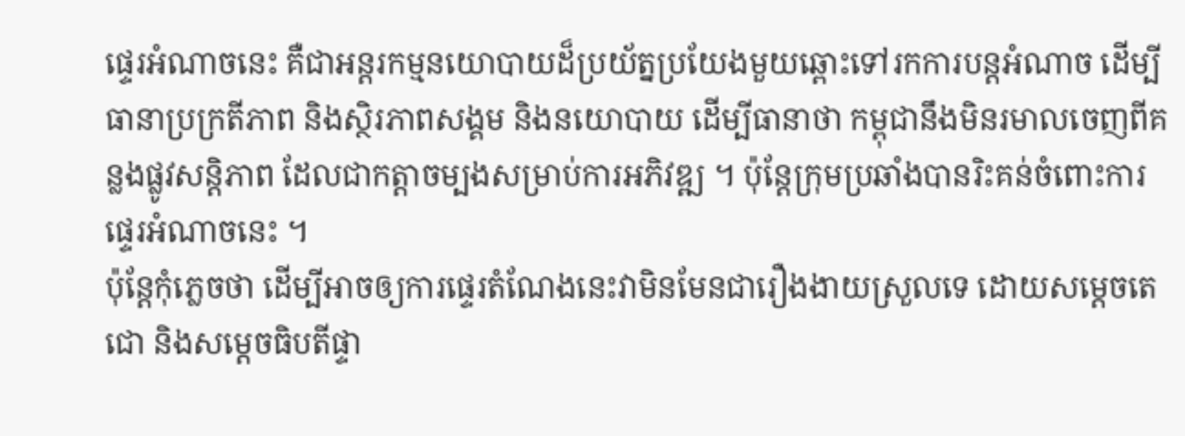ផ្ទេរអំណាចនេះ គឺជាអន្តរកម្មនយោបាយដ៏ប្រយ័ត្នប្រយែងមួយឆ្ពោះទៅរកការបន្តអំណាច ដើម្បីធានាប្រក្រតីភាព និងស្ថិរភាពសង្គម និងនយោបាយ ដើម្បីធានាថា កម្ពុជានឹងមិនរមាលចេញពីគន្លងផ្លូវសន្តិភាព ដែលជាកត្តាចម្បងសម្រាប់ការអភិវឌ្ឍ ។ ប៉ុន្តែក្រុមប្រឆាំងបានរិះគន់ចំពោះការផ្ទេរអំណាចនេះ ។
ប៉ុន្តែកុំភ្លេចថា ដើម្បីអាចឲ្យការផ្ទេរតំណែងនេះវាមិនមែនជារឿងងាយស្រួលទេ ដោយសម្តេចតេជោ និងសម្តេចធិបតីផ្ទា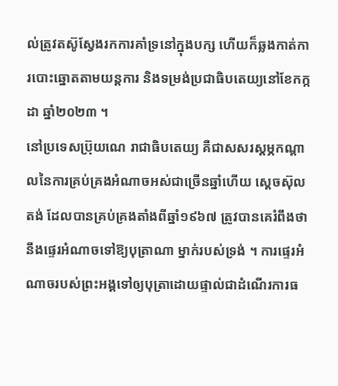ល់ត្រូវតស៊ូស្វែងរកការគាំទ្រនៅក្នុងបក្ស ហើយក៏ឆ្លងកាត់ការបោះឆ្នោតតាមយន្តការ និងទម្រង់ប្រជាធិបតេយ្យនៅខែកក្កដា ឆ្នាំ២០២៣ ។
នៅប្រទេសប្រ៊ុយណេ រាជាធិបតេយ្យ គឺជាសសរស្តម្ភកណ្តាលនៃការគ្រប់គ្រងអំណាចអស់ជាច្រើនឆ្នាំហើយ ស្តេចស៊ុលតង់ ដែលបានគ្រប់គ្រងតាំងពីឆ្នាំ១៩៦៧ ត្រូវបានគេរំពឹងថា នឹងផ្ទេរអំណាចទៅឱ្យបុត្រាណា ម្នាក់របស់ទ្រង់ ។ ការផ្ទេរអំណាចរបស់ព្រះអង្គទៅឲ្យបុត្រាដោយផ្ទាល់ជាដំណើរការធ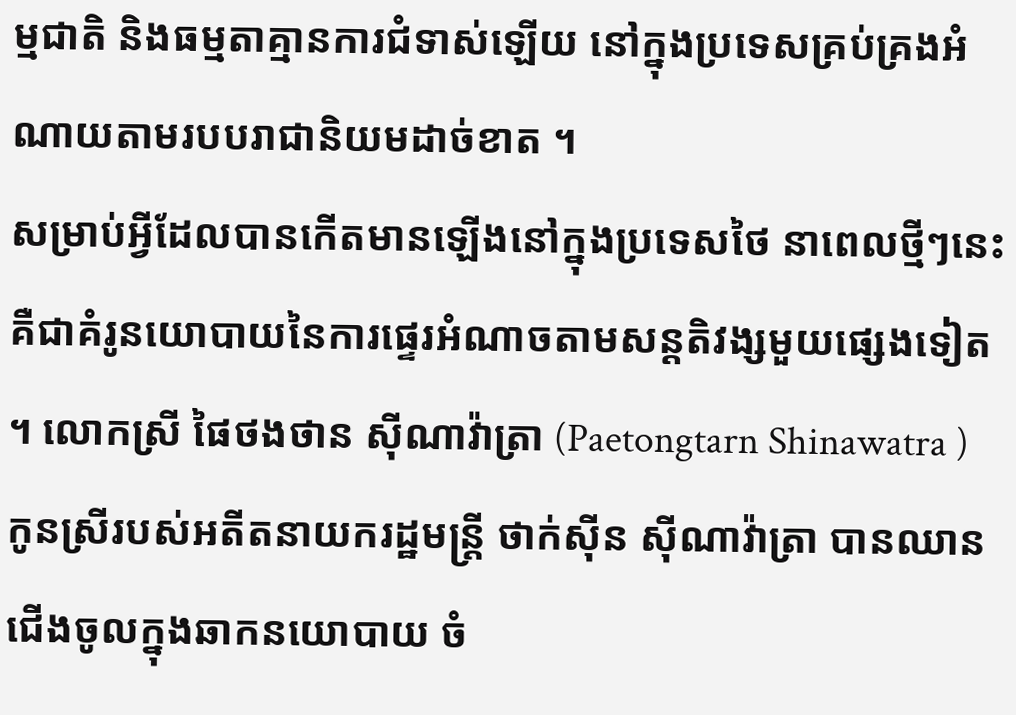ម្មជាតិ និងធម្មតាគ្មានការជំទាស់ឡើយ នៅក្នុងប្រទេសគ្រប់គ្រងអំណាយតាមរបបរាជានិយមដាច់ខាត ។
សម្រាប់អ្វីដែលបានកើតមានឡើងនៅក្នុងប្រទេសថៃ នាពេលថ្មីៗនេះ គឺជាគំរូនយោបាយនៃការផ្ទេរអំណាចតាមសន្តតិវង្សមួយផ្សេងទៀត ។ លោកស្រី ផៃថងថាន ស៊ីណាវ៉ាត្រា (Paetongtarn Shinawatra ) កូនស្រីរបស់អតីតនាយករដ្ឋមន្ត្រី ថាក់ស៊ីន ស៊ីណាវ៉ាត្រា បានឈានជើងចូលក្នុងឆាកនយោបាយ ចំ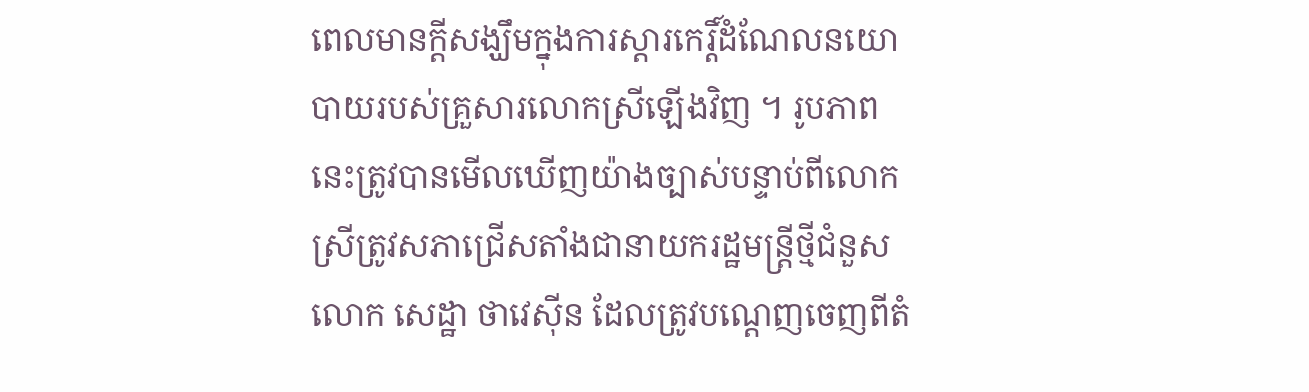ពេលមានក្តីសង្ឃឹមក្នុងការស្តារកេរ្តិ៍ដំណែលនយោបាយរបស់គ្រួសារលោកស្រីឡើងវិញ ។ រូបភាពនេះត្រូវបានមើលឃើញយ៉ាងច្បាស់បន្ទាប់ពីលោកស្រីត្រូវសភាជ្រើសតាំងជានាយករដ្ឋមន្ត្រីថ្មីជំនួសលោក សេដ្ឋា ថាវេស៊ីន ដែលត្រូវបណ្តេញចេញពីតំ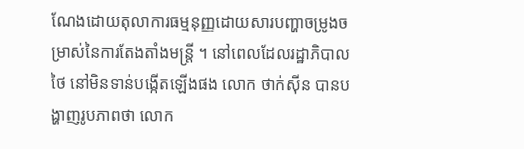ណែងដោយតុលាការធម្មនុញ្ញដោយសារបញ្ហាចម្រូងចម្រាស់នៃការតែងតាំងមន្ត្រី ។ នៅពេលដែលរដ្ឋាភិបាលថៃ នៅមិនទាន់បង្កើតឡើងផង លោក ថាក់ស៊ីន បានបង្ហាញរូបភាពថា លោក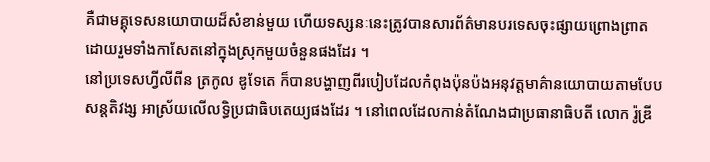គឺជាមគ្គុទេសនយោបាយដ៏សំខាន់មួយ ហើយទស្សនៈនេះត្រូវបានសារព័ត៌មានបរទេសចុះផ្សាយព្រោងព្រាតដោយរួមទាំងកាសែតនៅក្នុងស្រុកមួយចំនួនផងដែរ ។
នៅប្រទេសហ្វីលីពីន ត្រកូល ឌូទែតេ ក៏បានបង្ហាញពីរបៀបដែលកំពុងប៉ុនប៉ងអនុវត្តមាគ៌ានយោបាយតាមបែបសន្តតិវង្ស អាស្រ័យលើលទ្ធិប្រជាធិបតេយ្យផងដែរ ។ នៅពេលដែលកាន់តំណែងជាប្រធានាធិបតី លោក រ៉ូឌ្រី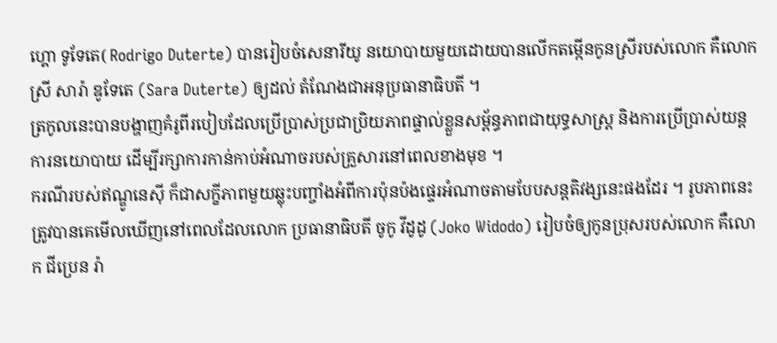ហ្គោ ទូទែតេ( Rodrigo Duterte) បានរៀបចំសេនារីយូ នយោបាយមួយដោយបានលើកតម្កើនកូនស្រីរបស់លោក គឺលោកស្រី សារ៉ា ឌូទែតេ (Sara Duterte) ឲ្យដល់ តំណែងជាអនុប្រធានាធិបតី ។
ត្រកូលនេះបានបង្ហាញគំរូពីរបៀបដែលប្រើប្រាស់ប្រជាប្រិយភាពផ្ទាល់ខ្លួនសម្ព័ន្ធភាពជាយុទ្ធសាស្ត្រ និងការប្រើប្រាស់យន្តការនយោបាយ ដើម្បីរក្សាការកាន់កាប់អំណាចរបស់គ្រួសារនៅពេលខាងមុខ ។
ករណីរបស់ឥណ្ឌូនេស៊ី ក៏ជាសក្ខីភាពមួយឆ្លុះបញ្ចាំងអំពីការប៉ុនប៉ងផ្ទេរអំណាចតាមបែបសន្តតិវង្សនេះផងដែរ ។ រូបភាពនេះត្រូវបានគេមើលឃើញនៅពេលដែលលោក ប្រធានាធិបតី ចូកូ វីដូដូ (Joko Widodo) រៀបចំឲ្យកូនប្រុសរបស់លោក គឺលោក ជីប្រេន រ៉ា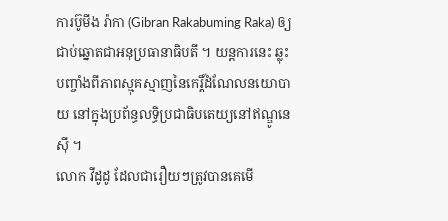ការប៊ូមីង រ៉ាកា (Gibran Rakabuming Raka) ឲ្យជាប់ឆ្នោតជាអនុប្រធានាធិបតី ។ យន្តការនេះ ឆ្លុះបញ្ចាំងពីភាពស្មុគស្មាញនៃកេរ្តិ៍ដំណែលនយោបាយ នៅក្នុងប្រព័ន្ធលទ្ធិប្រជាធិបតេយ្យនៅឥណ្ឌូនេស៊ី ។
លោក វីដូដូ ដែលជារឿយៗត្រូវបានគេមើ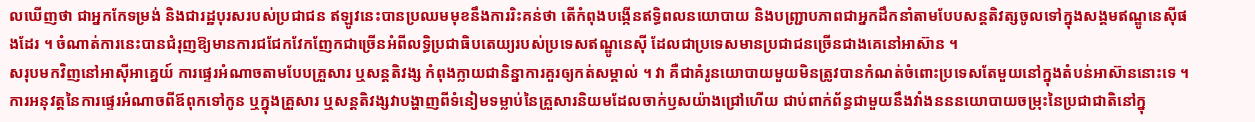លឃើញថា ជាអ្នកកែទម្រង់ និងជារដ្ឋបុរសរបស់ប្រជាជន ឥឡូវនេះបានប្រឈមមុខនឹងការរិះគន់ថា តើកំពុងបង្កើនឥទ្ធិពលនយោបាយ និងបញ្ជ្រាបភាពជាអ្នកដឹកនាំតាមបែបសន្តតិវត្សចូលទៅក្នុងសង្គមឥណ្ឌូនេស៊ីផងដែរ ។ ចំណាត់ការនេះបានជំរុញឱ្យមានការជជែកវែកញែកជាច្រើនអំពីលទ្ធិប្រជាធិបតេយ្យរបស់ប្រទេសឥណ្ឌូនេស៊ី ដែលជាប្រទេសមានប្រជាជនច្រើនជាងគេនៅអាស៊ាន ។
សរុបមកវិញនៅអាស៊ីអាគ្នេយ៍ ការផ្ទេរអំណាចតាមបែបគ្រួសារ ឬសន្តតិវង្ស កំពុងក្លាយជានិន្នាការគួរឲ្យកត់សម្គាល់ ។ វា គឺជាគំរូនយោបាយមួយមិនត្រូវបានកំណត់ចំពោះប្រទេសតែមួយនៅក្នុងតំបន់អាស៊ាននោះទេ ។ ការអនុវត្តនៃការផ្ទេរអំណាចពីឪពុកទៅកូន ឬក្នុងគ្រួសារ ឬសន្តតិវង្សវាបង្ហាញពីទំនៀមទម្លាប់នៃគ្រួសារនិយមដែលចាក់ឫសយ៉ាងជ្រៅហើយ ជាប់ពាក់ព័ន្ធជាមួយនឹងវាំងនននយោបាយចម្រុះនៃប្រជាជាតិនៅក្នុ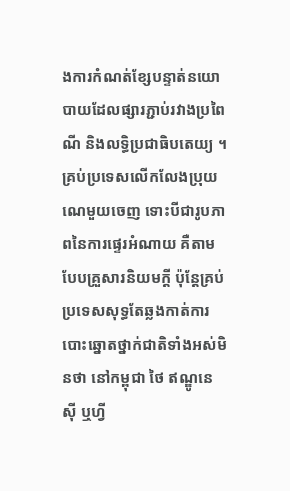ងការកំណត់ខ្សែបន្ទាត់នយោបាយដែលផ្សារភ្ជាប់រវាងប្រពៃណី និងលទ្ធិប្រជាធិបតេយ្យ ។ គ្រប់ប្រទេសលើកលែងប្រុយណេមួយចេញ ទោះបីជារូបភាពនៃការផ្ទេរអំណាយ គឺតាមបែបគ្រួសារនិយមក្តី ប៉ុន្តែគ្រប់ប្រទេសសុទ្ធតែឆ្លងកាត់ការបោះឆ្នោតថ្នាក់ជាតិទាំងអស់មិនថា នៅកម្ពុជា ថៃ ឥណ្ឌូនេស៊ី ឬហ្វី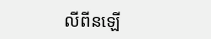លីពីនឡើ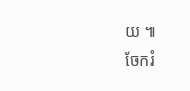យ ៕
ចែករំ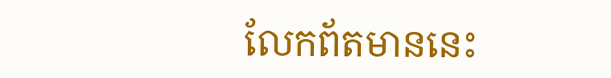លែកព័តមាននេះ